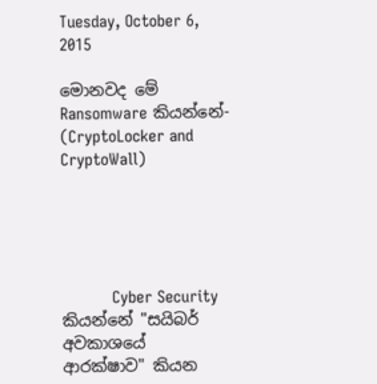Tuesday, October 6, 2015

මොනවද මේ Ransomware කියන්නේ- (CryptoLocker and CryptoWall)





          Cyber Security කියන්නේ "සයිබර් අවකාශයේ ආරක්ෂාව" කියන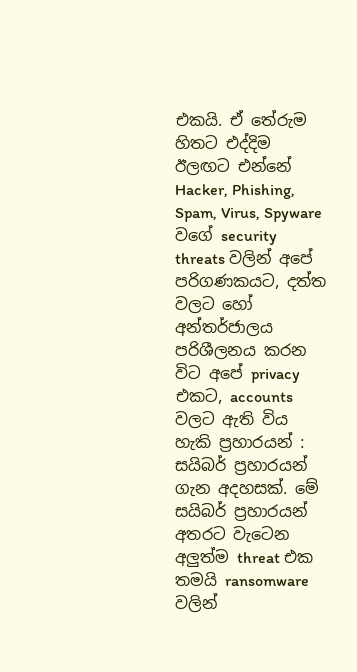එකයි. ඒ තේරුම හිතට එද්දිම ඊලඟට එන්නේ Hacker, Phishing, Spam, Virus, Spyware වගේ security threats වලින් අපේ පරිගණකයට, දත්ත වලට හෝ අන්තර්ජාලය පරිශීලනය කරන විට අපේ privacy එකට, accounts වලට ඇති විය හැකි ප්‍රහාරයන් : සයිබර් ප්‍රහාරයන් ගැන අදහසක්. මේ සයිබර් ප්‍රහාරයන් අතරට වැටෙන අලුත්ම threat එක තමයි ransomware වලින්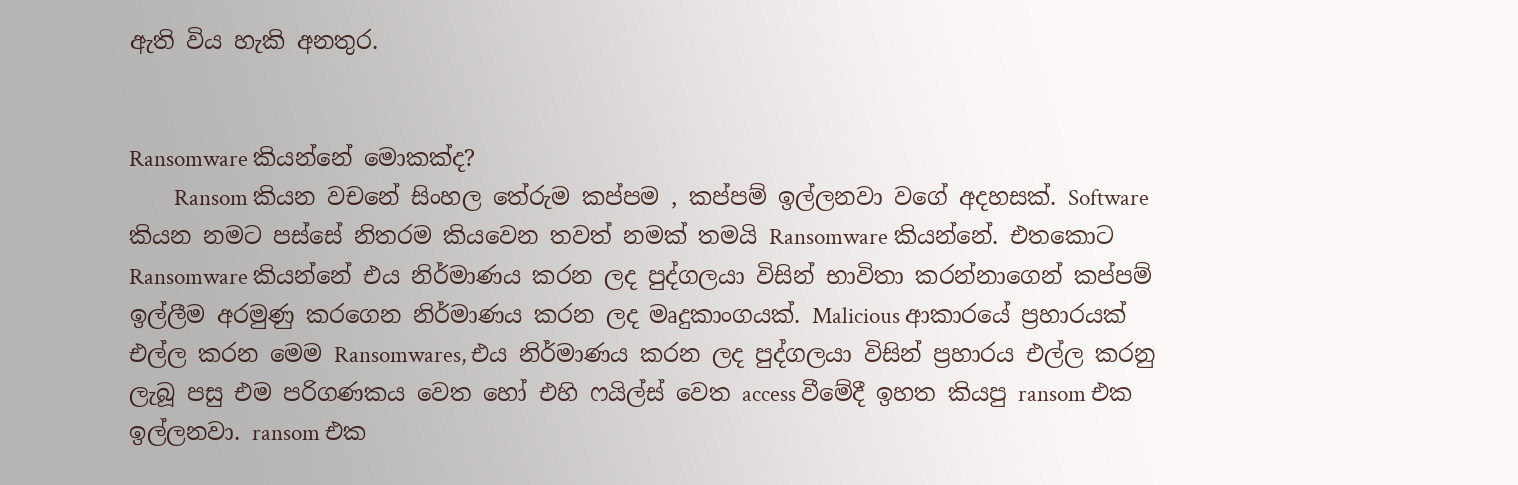ඇති විය හැකි අනතුර.


Ransomware කියන්නේ මොකක්ද?
         Ransom කියන වචනේ සිංහල තේරුම කප්පම , කප්පම් ඉල්ලනවා වගේ අදහසක්. Software කියන නමට පස්සේ නිතරම කියවෙන තවත් නමක් තමයි Ransomware කියන්නේ. එතකොට Ransomware කියන්නේ එය නිර්මාණය කරන ලද පුද්ගලයා විසින් භාවිතා කරන්නාගෙන් කප්පම් ඉල්ලීම අරමුණු කරගෙන නිර්මාණය කරන ලද මෘදුකාංගයක්. Malicious ආකාරයේ ප්‍රහාරයක් එල්ල කරන මෙම Ransomwares, එය නිර්මාණය කරන ලද පුද්ගලයා විසින් ප්‍රහාරය එල්ල කරනු ලැබූ පසු එම පරිගණකය වෙත හෝ එහි ෆයිල්ස් වෙත access වීමේදී ඉහත කියපු ransom එක ඉල්ලනවා. ransom එක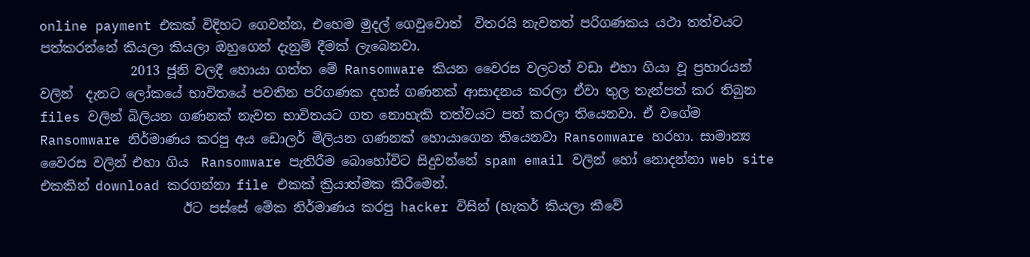online payment එකක් විදිහට ගෙවන්න, එහෙම මුදල් ගෙවුවොත්  විතරයි නැවතත් පරිගණකය යථා තත්වයට පත්කරන්නේ කියලා කියලා ඔහුගෙන් දැනුම් දීමක් ලැබෙනවා.
              2013 ජූනි වලදී හොයා ගත්ත මේ Ransomware කියන වෛරස වලටත් වඩා එහා ගියා වූ ප්‍රහාරයන් වලින්  දැනට ලෝකයේ භාවිතයේ පවතින පරිගණක දහස් ගණනක් ආසාදනය කරලා ඒවා තුල තැන්පත් කර තිබුන  files වලින් බිලියන ගණනක් නැවත භාවිතයට ගත නොහැකි තත්වයට පත් කරලා තියෙනවා. ඒ වගේම Ransomware නිර්මාණය කරපු අය ඩොලර් මිලියන ගණනක් හොයාගෙන තියෙනවා Ransomware හරහා. සාමාන්‍ය වෛරස වලින් එහා ගිය  Ransomware පැතිරීම බොහෝවිට සිදුවන්නේ spam email වලින් හෝ නොදන්නා web site එකකින් download කරගන්නා file එකක් ක්‍රියාත්මක කිරීමෙන්.
                      ඊට පස්සේ මේක නිර්මාණය කරපු hacker විසින් (හැකර් කියලා කීවේ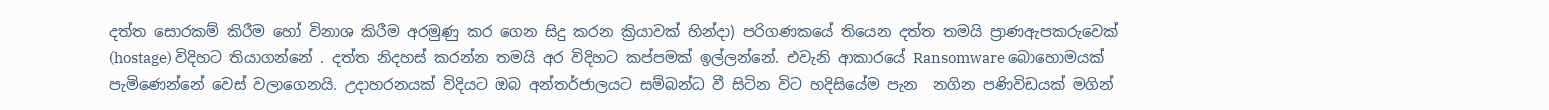දත්ත සොරකම් කිරීම හෝ විනාශ කිරීම අරමුණු කර ගෙන සිදු කරන ක්‍රියාවක් හින්දා) පරිගණකයේ තියෙන දත්ත තමයි ප්‍රාණඇපකරුවෙක් (hostage) විදිහට තියාගන්නේ . දත්ත නිදහස් කරන්න තමයි අර විදිහට කප්පමක් ඉල්ලන්නේ. එවැනි ආකාරයේ Ransomware බොහොමයක් පැමිණෙන්නේ වෙස් වලාගෙනයි. උදාහරනයක් විදියට ඔබ අන්තර්ජාලයට සම්බන්ධ වී සිටින විට හදිසියේම පැන  නගින පණිවිඩයක් මගින්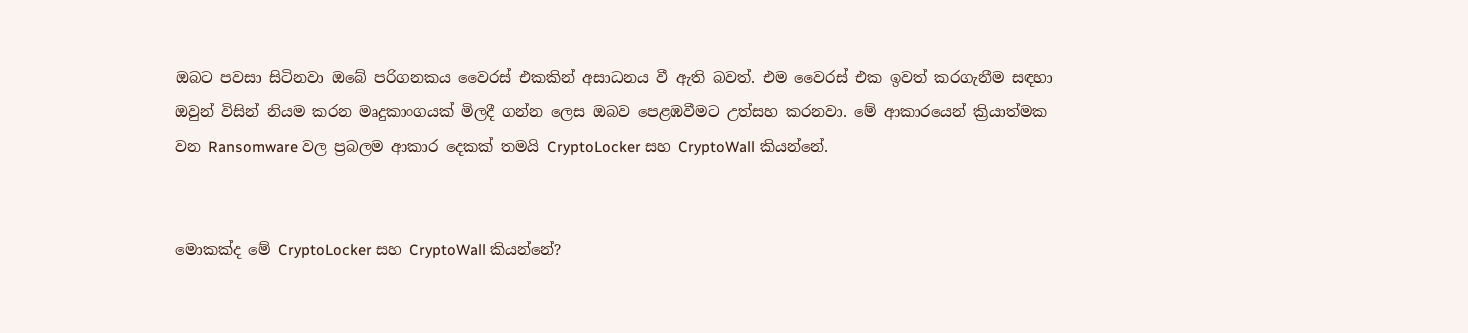ඔබට පවසා සිටිනවා ඔබේ පරිගනකය වෛරස් එකකින් අසාධනය වී ඇති බවත්. එම වෛරස් එක ඉවත් කරගැනීම සඳහා ඔවුන් විසින් නියම කරන මෘදුකාංගයක් මිලදී ගන්න ලෙස ඔබව පෙළඹවීමට උත්සහ කරනවා. මේ ආකාරයෙන් ක්‍රියාත්මක වන Ransomware වල ප්‍රබලම ආකාර දෙකක් තමයි CryptoLocker සහ CryptoWall කියන්නේ.


මොකක්ද මේ CryptoLocker සහ CryptoWall කියන්නේ?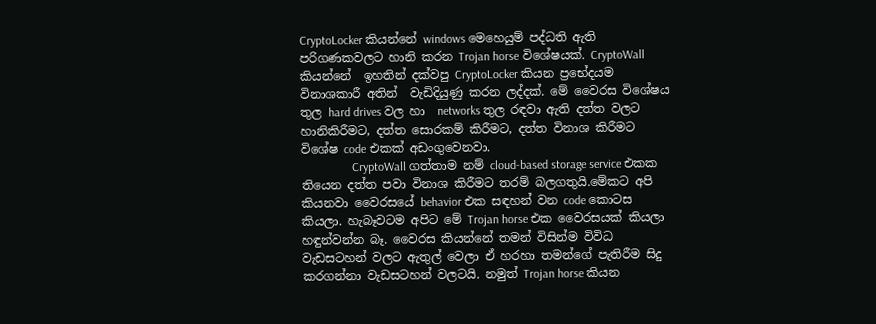CryptoLocker කියන්නේ windows මෙහෙයුම් පද්ධති ඇති පරිගණකවලට හානි කරන Trojan horse විශේෂයක්. CryptoWall කියන්නේ  ඉහතින් දක්වපු CryptoLocker කියන ප්‍රභේදයම විනාශකාරී අතින්  වැඩිදියුණු කරන ලද්දක්. මේ වෛරස විශේෂය තුල hard drives වල හා  networks තුල රඳවා ඇති දත්ත වලට හානිකිරීමට, දත්ත සොරකම් කිරීමට, දත්ත විනාශ කිරීමට  විශේෂ code එකක් අඩංගුවෙනවා.
                 CryptoWall ගත්තාම නම් cloud-based storage service එකක තියෙන දත්ත පවා විනාශ කිරීමට තරම් බලගතුයි.මේකට අපි කියනවා වෛරසයේ behavior එක සඳහන් වන code කොටස කියලා. හැබෑවටම අපිට මේ Trojan horse එක වෛරසයක් කියලා හඳුන්වන්න බෑ. වෛරස කියන්නේ තමන් විසින්ම විවිධ වැඩසටහන් වලට ඇතුල් වෙලා ඒ හරහා තමන්ගේ පැතිරීම සිදු කරගන්නා වැඩසටහන් වලටයි. නමුත් Trojan horse කියන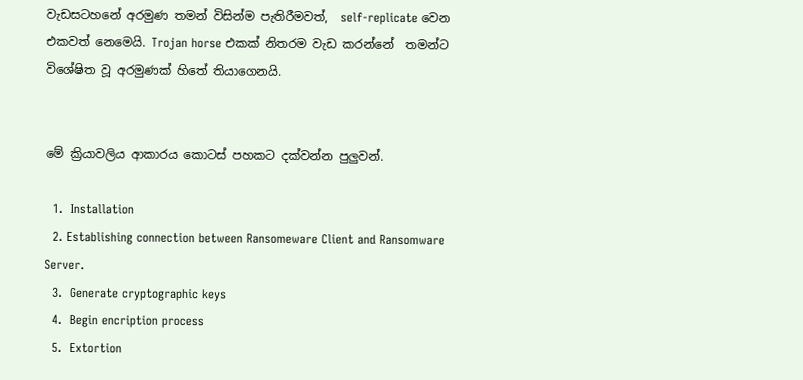වැඩසටහනේ අරමුණ තමන් විසින්ම පැතිරීමවත්,  self-replicate වෙන එකවත් නෙමෙයි. Trojan horse එකක් නිතරම වැඩ කරන්නේ  තමන්ට විශේෂිත වූ අරමුණක් හිතේ තියාගෙනයි.


මේ ක්‍රියාවලිය ආකාරය කොටස් පහකට දක්වන්න පුලුවන්.

  1.  Installation
  2. Establishing connection between Ransomeware Client and Ransomware Server.
  3.  Generate cryptographic keys
  4.  Begin encription process
  5.  Extortion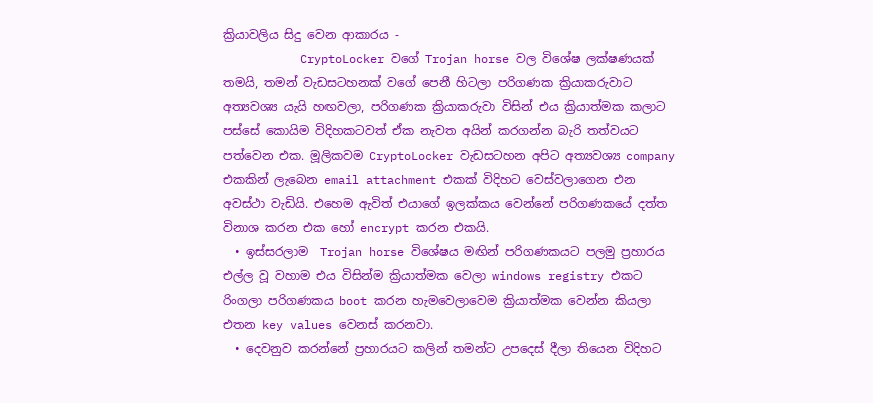ක්‍රියාවලිය සිදු වෙන ආකාරය -
           CryptoLocker වගේ Trojan horse වල විශේෂ ලක්ෂණයක් තමයි, තමන් වැඩසටහනක් වගේ පෙනී හිටලා පරිගණක ක්‍රියාකරුවාට අත්‍යවශ්‍ය යැයි හඟවලා, පරිගණක ක්‍රියාකරුවා විසින් එය ක්‍රියාත්මක කලාට  පස්සේ කොයිම විදිහකටවත් ඒක නැවත අයින් කරගන්න බැරි තත්වයට පත්වෙන එක. මූලිකවම CryptoLocker වැඩසටහන අපිට අත්‍යවශ්‍ය company එකකින් ලැබෙන email attachment එකක් විදිහට වෙස්වලාගෙන එන අවස්ථා වැඩියි. එහෙම ඇවිත් එයාගේ ඉලක්කය වෙන්නේ පරිගණකයේ දත්ත විනාශ කරන එක හෝ encrypt කරන එකයි.
  • ඉස්සරලාම  Trojan horse විශේෂය මඟින් පරිගණකයට පලමු ප්‍රහාරය එල්ල වූ වහාම එය විසින්ම ක්‍රියාත්මක වෙලා windows registry එකට රිංගලා පරිගණකය boot කරන හැමවෙලාවෙම ක්‍රියාත්මක වෙන්න කියලා එතන key values වෙනස් කරනවා.
  • දෙවනුව කරන්නේ ප්‍රහාරයට කලින් තමන්ට උපදෙස් දීලා තියෙන විදිහට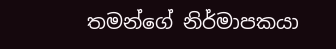තමන්ගේ නිර්මාපකයා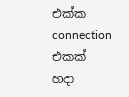එක්ක connection එකක් හදා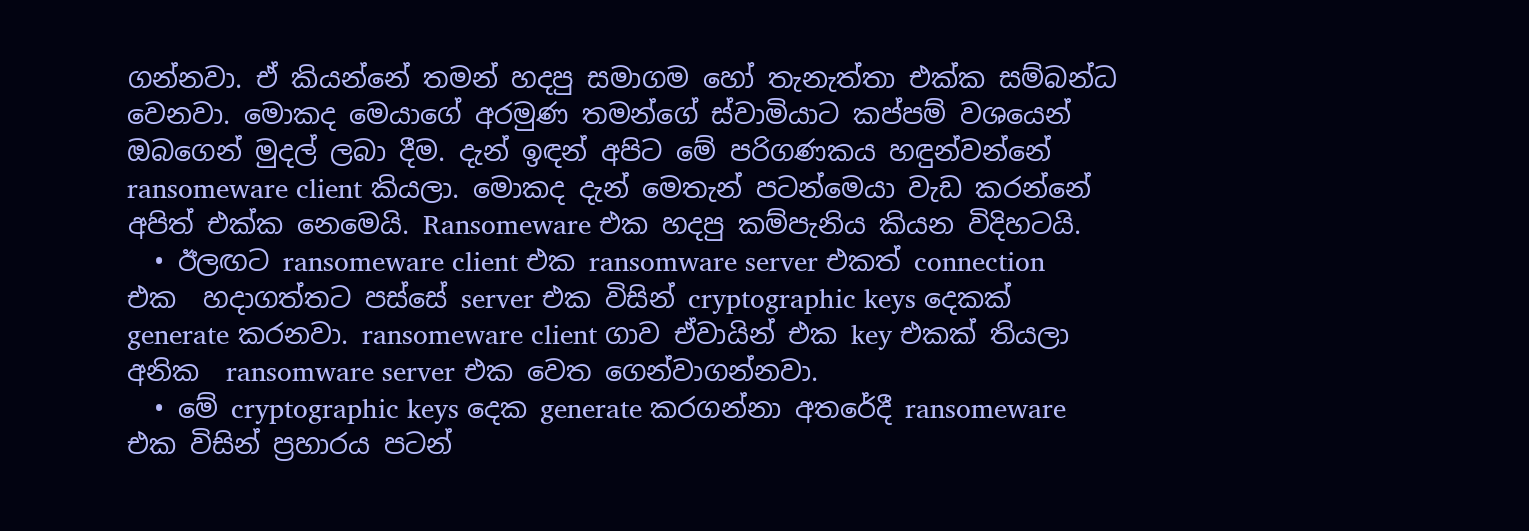ගන්නවා. ඒ කියන්නේ තමන් හදපු සමාගම හෝ තැනැත්තා එක්ක සම්බන්ධ වෙනවා. මොකද මෙයාගේ අරමුණ තමන්ගේ ස්වාමියාට කප්පම් වශයෙන් ඔබගෙන් මුදල් ලබා දීම. දැන් ඉඳන් අපිට මේ පරිගණකය හඳුන්වන්නේ ransomeware client කියලා. මොකද දැන් මෙතැන් පටන්මෙයා වැඩ කරන්නේ අපිත් එක්ක නෙමෙයි. Ransomeware එක හදපු කම්පැනිය කියන විදිහටයි.
  • ඊලඟට ransomeware client එක ransomware server එකත් connection එක  හදාගත්තට පස්සේ server එක විසින් cryptographic keys දෙකක් generate කරනවා. ransomeware client ගාව ඒවායින් එක key එකක් තියලා අනික  ransomware server එක වෙත ගෙන්වාගන්නවා.
  • මේ cryptographic keys දෙක generate කරගන්නා අතරේදී ransomeware එක විසින් ප්‍රහාරය පටන්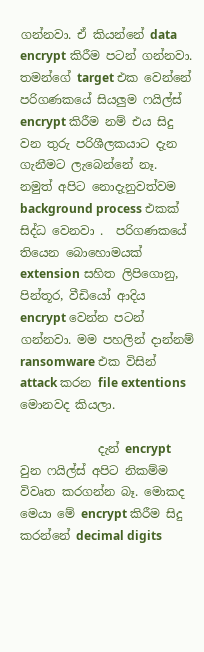ගන්නවා. ඒ කියන්නේ data encrypt කිරීම පටන් ගන්නවා. තමන්ගේ target එක වෙන්නේ පරිගණකයේ සියලුම ෆයිල්ස් encrypt කිරීම නම් එය සිදු වන තුරු පරිශීලකයාට දැන ගැනීමට ලැබෙන්නේ නෑ.  නමුත් අපිට නොදැනුවත්වම background process එකක් සිද්ධ වෙනවා .  පරිගණකයේ තියෙන බොහොමයක් extension සහිත ලිපිගොනු, පින්තූර, වීඩියෝ ආදිය encrypt වෙන්න පටන් ගන්නවා. මම පහලින් දාන්නම් ransomware එක විසින් attack කරන file extentions මොනවද කියලා.

             දැන් encrypt වුන ෆයිල්ස් අපිට නිකම්ම විවෘත කරගන්න බෑ. මොකද මෙයා මේ encrypt කිරීම සිදු කරන්නේ decimal digits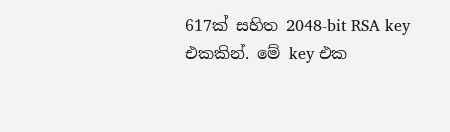617ක් සහිත 2048-bit RSA key එකකින්. මේ key එක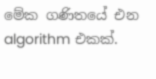මේක ගණිතයේ එන algorithm එකක්.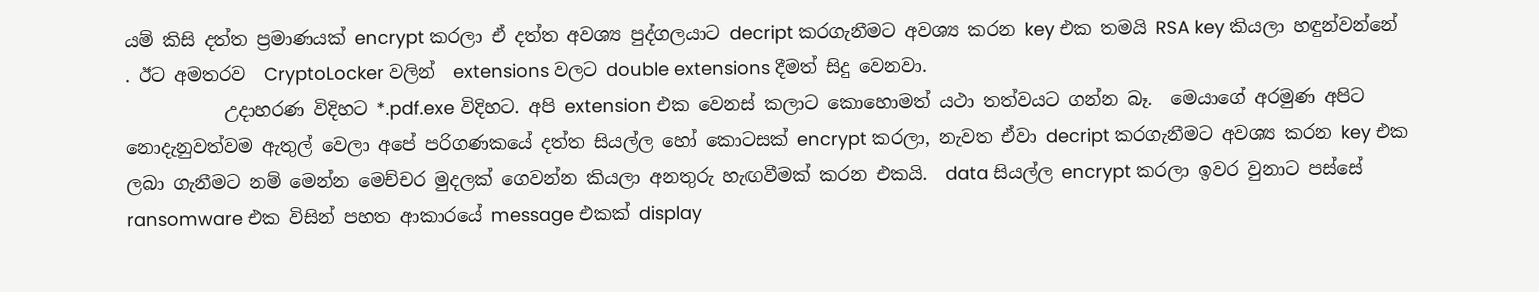යම් කිසි දත්ත ප්‍රමාණයක් encrypt කරලා ඒ දත්ත අවශ්‍ය පුද්ගලයාට decript කරගැනීමට අවශ්‍ය කරන key එක තමයි RSA key කියලා හඳුන්වන්නේ . ඊට අමතරව  CryptoLocker වලින්  extensions වලට double extensions දීමත් සිදු වෙනවා.
           උදාහරණ විදිහට *.pdf.exe විදිහට. අපි extension එක වෙනස් කලාට කොහොමත් යථා තත්වයට ගන්න බෑ.  මෙයාගේ අරමුණ අපිට නොදැනුවත්වම ඇතුල් වෙලා අපේ පරිගණකයේ දත්ත සියල්ල හෝ කොටසක් encrypt කරලා, නැවත ඒවා decript කරගැනීමට අවශ්‍ය කරන key එක ලබා ගැනීමට නම් මෙන්න මෙච්චර මුදලක් ගෙවන්න කියලා අනතුරු හැඟවීමක් කරන එකයි.  data සියල්ල encrypt කරලා ඉවර වුනාට පස්සේ ransomware එක විසින් පහත ආකාරයේ message එකක් display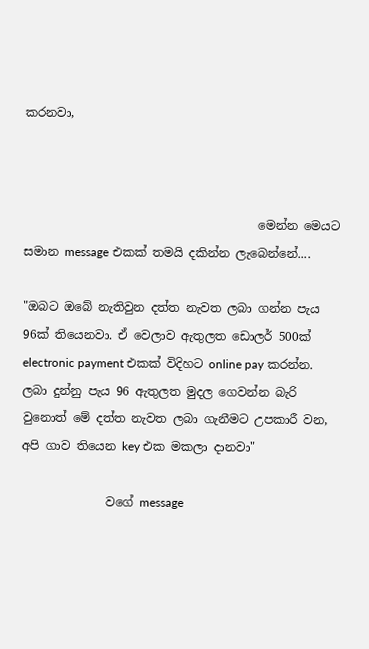කරනවා,



                                       මෙන්න මෙයට සමාන message එකක් තමයි දකින්න ලැබෙන්නේ....

"ඔබට ඔබේ නැතිවුන දත්ත නැවත ලබා ගන්න පැය 96ක් තියෙනවා. ඒ වෙලාව ඇතුලත ඩොලර් 500ක් electronic payment එකක් විදිහට online pay කරන්න. ලබා දුන්නු පැය 96 ඇතුලත මුදල ගෙවන්න බැරි වුනොත් මේ දත්ත නැවත ලබා ගැනීමට උපකාරී වන, අපි ගාව තියෙන key එක මකලා දානවා"

              වගේ message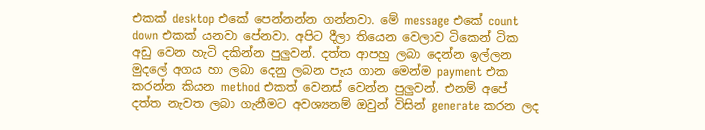එකක් desktop එකේ පෙන්නන්න ගන්නවා. මේ message එකේ count down එකක් යනවා පේනවා. අපිට දීලා තියෙන වෙලාව ටිකෙන් ටික අඩු වෙන හැටි දකින්න පුලුවන්. දත්ත ආපහු ලබා දෙන්න ඉල්ලන මුදලේ අගය හා ලබා දෙනු ලබන පැය ගාන මෙන්ම payment එක කරන්න කියන method එකත් වෙනස් වෙන්න පුලුවන්. එනම් අපේ දත්ත නැවත ලබා ගැනීමට අවශ්‍යනම් ඔවුන් විසින් generate කරන ලද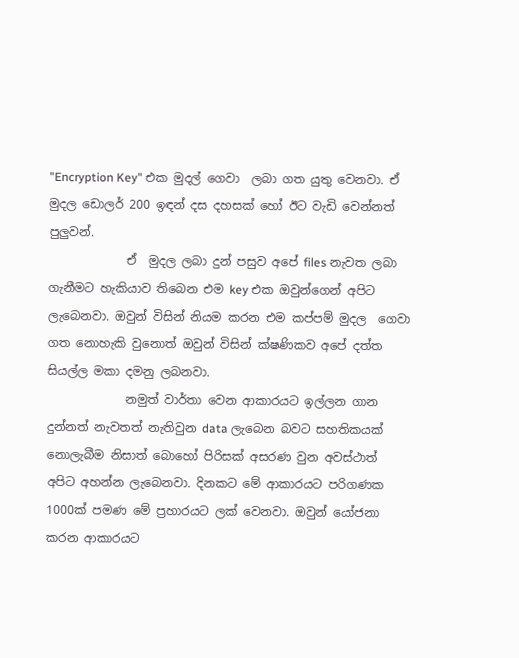"Encryption Key" එක මුදල් ගෙවා  ලබා ගත යුතු වෙනවා. ඒ මුදල ඩොලර් 200 ඉඳන් දස දහසක් හෝ ඊට වැඩි වෙන්නත් පුලුවන්.
             ඒ  මුදල ලබා දුන් පසුව අපේ files නැවත ලබා ගැනීමට හැකියාව තිබෙන එම key එක ඔවුන්ගෙන් අපිට ලැබෙනවා. ඔවුන් විසින් නියම කරන එම කප්පම් මුදල  ගෙවා ගත නොහැකි වුනොත් ඔවුන් විසින් ක්ෂණිකව අපේ දත්ත සියල්ල මකා දමනු ලබනවා.
             නමුත් වාර්තා වෙන ආකාරයට ඉල්ලන ගාන දුන්නත් නැවතත් නැතිවුන data ලැබෙන බවට සහතිකයක් නොලැබීම නිසාත් බොහෝ පිරිසක් අසරණ වුන අවස්ථාත් අපිට අහන්න ලැබෙනවා. දිනකට මේ ආකාරයට පරිගණක 1000ක් පමණ මේ ප්‍රහාරයට ලක් වෙනවා. ඔවුන් යෝජනා කරන ආකාරයට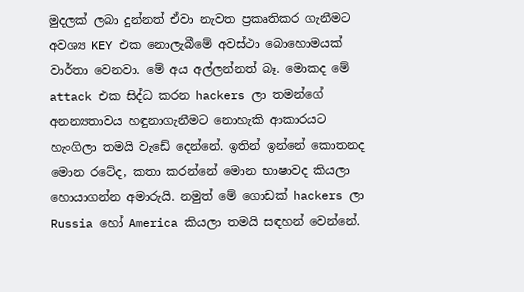මුදලක් ලබා දුන්නත් ඒවා නැවත ප්‍රකෘතිකර ගැනීමට අවශ්‍ය KEY එක නොලැබීමේ අවස්ථා බොහොමයක් වාර්තා වෙනවා. මේ අය අල්ලන්නත් බෑ. මොකද මේ attack එක සිද්ධ කරන hackers ලා තමන්ගේ අනන්‍යතාවය හඳුනාගැනීමට නොහැකි ආකාරයට හැංගිලා තමයි වැඩේ දෙන්නේ. ඉතින් ඉන්නේ කොතනද මොන රටේද, කතා කරන්නේ මොන භාෂාවද කියලා හොයාගන්න අමාරුයි. නමුත් මේ ගොඩක් hackers ලා Russia හෝ America කියලා තමයි සඳහන් වෙන්නේ.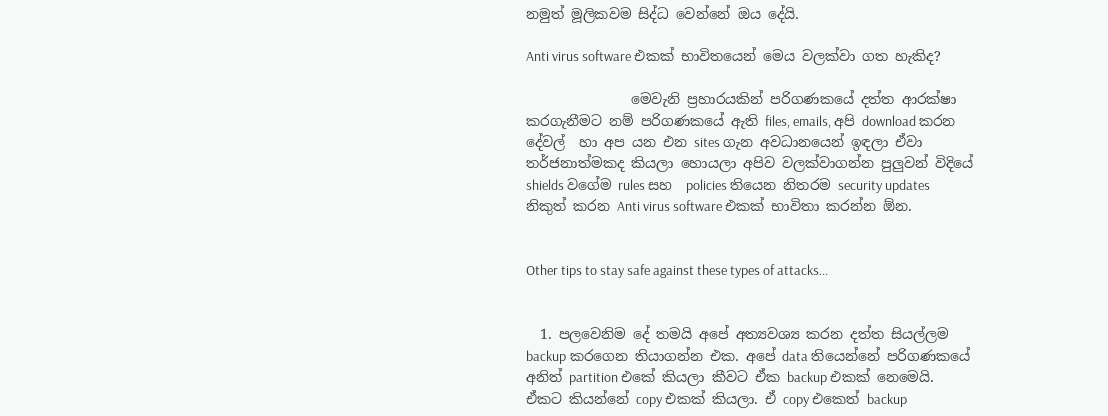නමුත් මූලිකවම සිද්ධ වෙන්නේ ඔය දේයි.

Anti virus software එකක් භාවිතයෙන් මෙය වලක්වා ගත හැකිද?

               මෙවැනි ප්‍රහාරයකින් පරිගණකයේ දත්ත ආරක්ෂා කරගැනීමට නම් පරිගණකයේ ඇති files, emails, අපි download කරන දේවල්  හා අප යන එන sites ගැන අවධානයෙන් ඉඳලා ඒවා තර්ජනාත්මකද කියලා හොයලා අපිව වලක්වාගන්න පුලුවන් විදියේ shields වගේම rules සහ  policies තියෙන නිතරම security updates නිකුත් කරන Anti virus software එකක් භාවිතා කරන්න ඕන.


Other tips to stay safe against these types of attacks...


  1. පලවෙනිම දේ තමයි අපේ අත්‍යවශ්‍ය කරන දත්ත සියල්ලම backup කරගෙන තියාගන්න එක. අපේ data තියෙන්නේ පරිගණකයේ අනිත් partition එකේ කියලා කීවට ඒක backup එකක් නෙමෙයි. ඒකට කියන්නේ copy එකක් කියලා. ඒ copy එකෙත් backup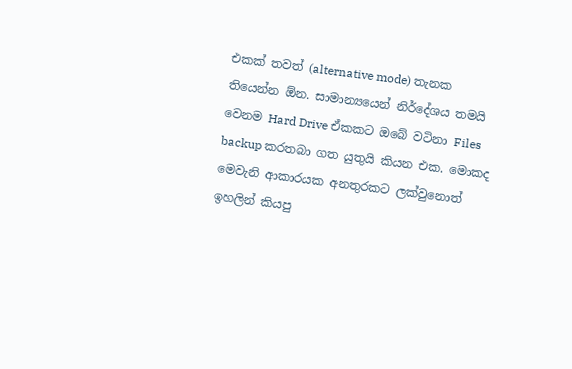එකක් තවත් (alternative mode) තැනක  තියෙන්න ඕන. සාමාන්‍යයෙන් නිර්දේශය තමයි වෙනම Hard Drive ඒකකට ඔබේ වටිනා Files backup කරතබා ගත යුතුයි කියන එක. මොකද මෙවැනි ආකාරයක අනතුරකට ලක්වුනොත් ඉහලින් කියපු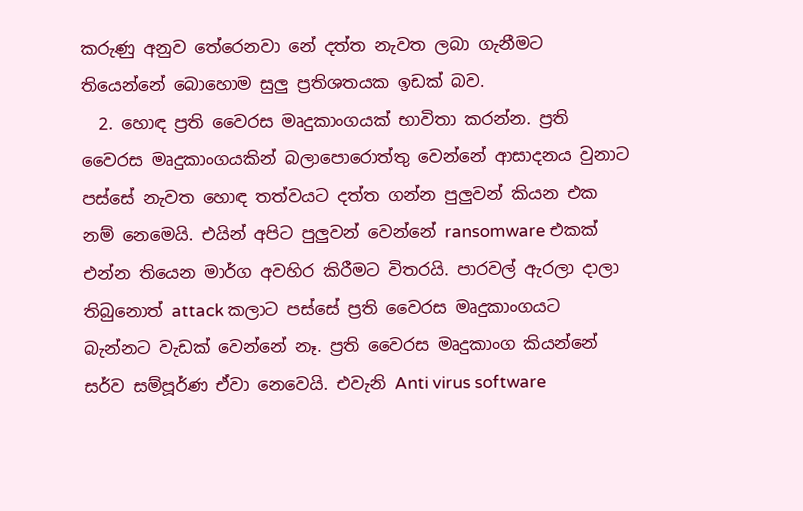කරුණු අනුව තේරෙනවා නේ දත්ත නැවත ලබා ගැනීමට තියෙන්නේ බොහොම සුලු ප්‍රතිශතයක ඉඩක් බව.
  2. හොඳ ප්‍රති වෛරස මෘදුකාංගයක් භාවිතා කරන්න. ප්‍රති වෛරස මෘදුකාංගයකින් බලාපොරොත්තු වෙන්නේ ආසාදනය වුනාට පස්සේ නැවත හොඳ තත්වයට දත්ත ගන්න පුලුවන් කියන එක නම් නෙමෙයි. එයින් අපිට පුලුවන් වෙන්නේ ransomware එකක් එන්න තියෙන මාර්ග අවහිර කිරීමට විතරයි. පාරවල් ඇරලා දාලා තිබුනොත් attack කලාට පස්සේ ප්‍රති වෛරස මෘදුකාංගයට බැන්නට වැඩක් වෙන්නේ නෑ. ප්‍රති වෛරස මෘදුකාංග කියන්නේ සර්ව සම්පූර්ණ ඒවා නෙවෙයි. එවැනි Anti virus software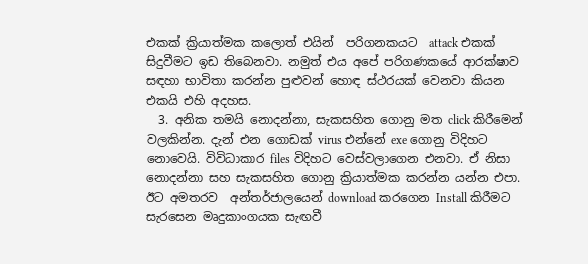එකක් ක්‍රියාත්මක කලොත් එයින්  පරිගනකයට  attack එකක් සිදුවීමට ඉඩ තිබෙනවා. නමුත් එය අපේ පරිගණකයේ ආරක්ෂාව සඳහා භාවිතා කරන්න පුළුවන් හොඳ ස්ථරයක් වෙනවා කියන එකයි එහි අදහස.
  3. අනික තමයි නොදන්නා, සැකසහිත ගොනු මත click කිරීමෙන් වලකින්න. දැන් එන ගොඩක් virus එන්නේ exe ගොනු විදිහට නොවෙයි. විවිධාකාර files විදිහට වෙස්වලාගෙන එනවා. ඒ නිසා නොදන්නා සහ සැකසහිත ගොනු ක්‍රියාත්මක කරන්න යන්න එපා. ඊට අමතරව  අන්තර්ජාලයෙන් download කරගෙන Install කිරීමට සැරසෙන මෘදුකාංගයක සැඟවී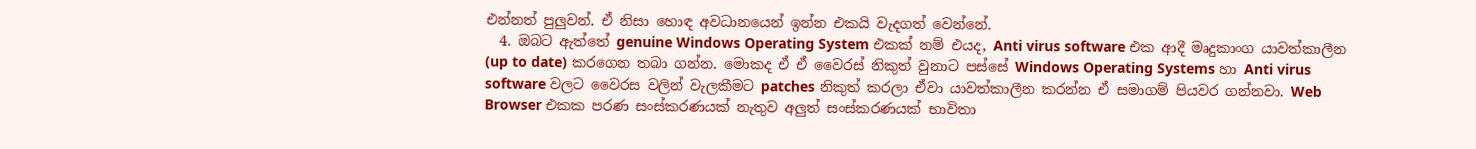එන්නත් පුලුවන්. ඒ නිසා හොඳ අවධානයෙන් ඉන්න එකයි වැදගත් වෙන්නේ.
  4. ඔබට ඇත්තේ genuine Windows Operating System එකක් නම් එයද, Anti virus software එක ආදී මෘදුකාංග යාවත්කාලීන (up to date) කරගෙන තබා ගන්න. මොකද ඒ ඒ වෛරස් නිකුත් වුනාට පස්සේ Windows Operating Systems හා Anti virus software වලට වෛරස වලින් වැලකීමට patches නිකුත් කරලා ඒවා යාවත්කාලීන කරන්න ඒ සමාගම් පියවර ගන්නවා. Web Browser එකක පරණ සංස්කරණයක් නැතුව අලුත් සංස්කරණයක් භාවිතා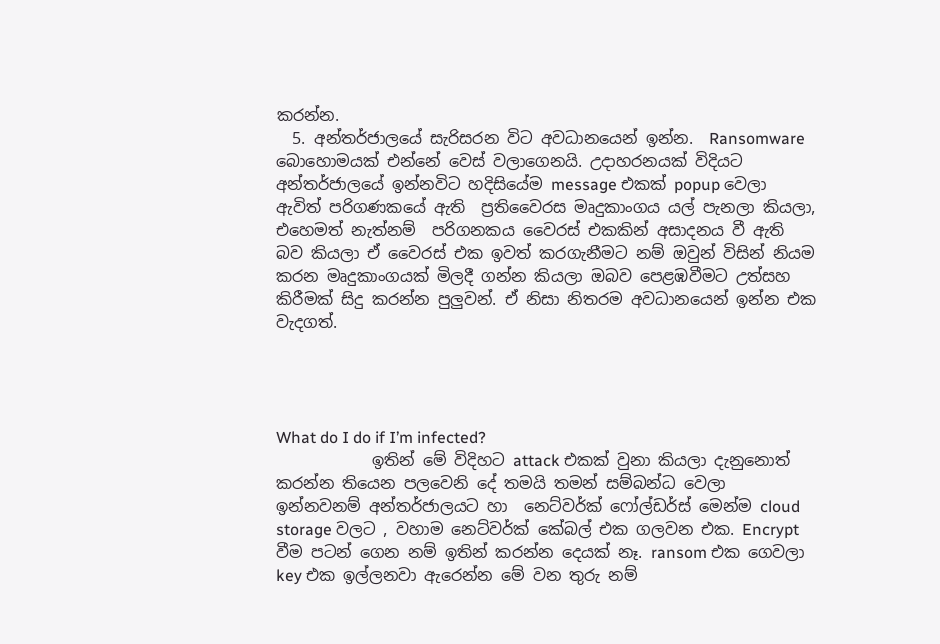කරන්න.
  5. අන්තර්ජාලයේ සැරිසරන විට අවධානයෙන් ඉන්න.  Ransomware බොහොමයක් එන්නේ වෙස් වලාගෙනයි. උදාහරනයක් විදියට  අන්තර්ජාලයේ ඉන්නවිට හදිසියේම message එකක් popup වෙලා ඇවිත් පරිගණකයේ ඇති  ප්‍රතිවෛරස මෘදුකාංගය යල් පැනලා කියලා, එහෙමත් නැත්නම්  පරිගනකය වෛරස් එකකින් අසාදනය වී ඇති බව කියලා ඒ වෛරස් එක ඉවත් කරගැනීමට නම් ඔවුන් විසින් නියම කරන මෘදුකාංගයක් මිලදී ගන්න කියලා ඔබව පෙළඹවීමට උත්සහ කිරීමක් සිදු කරන්න පුලුවන්. ඒ නිසා නිතරම අවධානයෙන් ඉන්න එක වැදගත්.




What do I do if I’m infected?
            ඉතින් මේ විදිහට attack එකක් වුනා කියලා දැනුනොත් කරන්න තියෙන පලවෙනි දේ තමයි තමන් සම්බන්ධ වෙලා ඉන්නවනම් අන්තර්ජාලයට හා  නෙට්වර්ක් ෆෝල්ඩර්ස් මෙන්ම cloud storage වලට , වහාම නෙට්වර්ක් කේබල් එක ගලවන එක. Encrypt වීම පටන් ගෙන නම් ඉතින් කරන්න දෙයක් නෑ. ransom එක ගෙවලා key එක ඉල්ලනවා ඇරෙන්න මේ වන තුරු නම්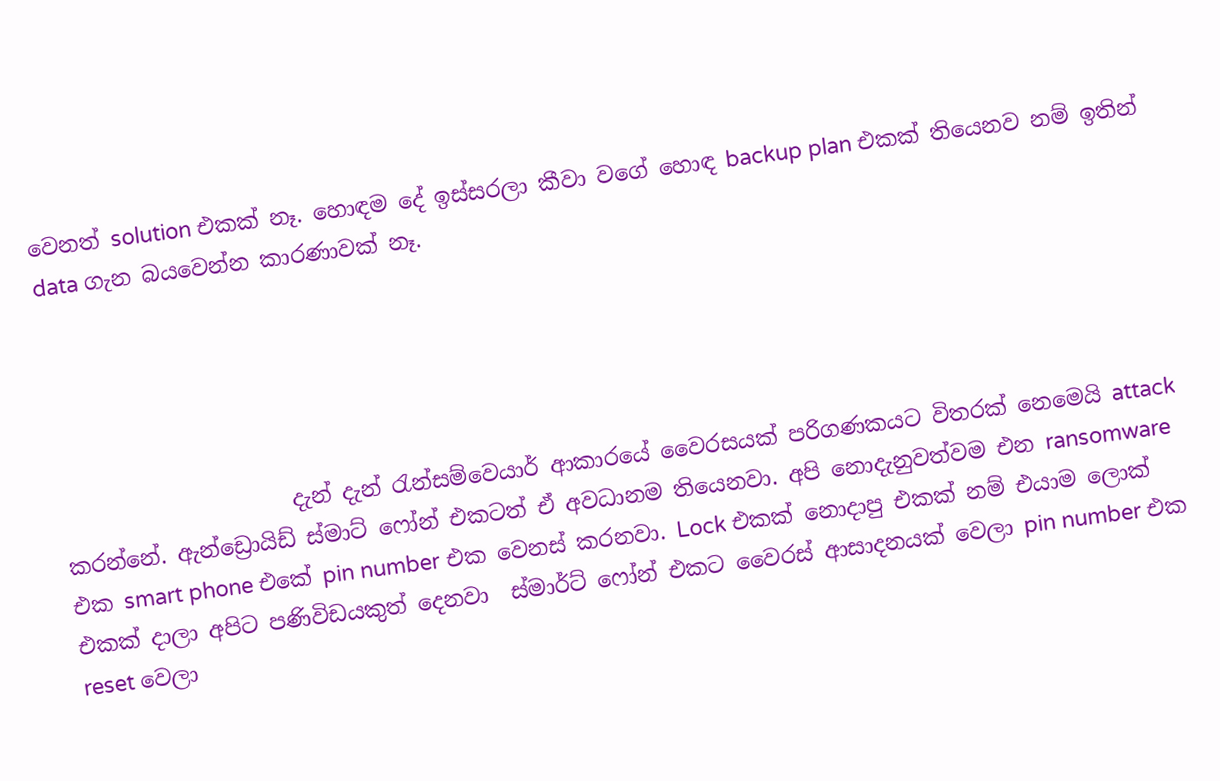වෙනත් solution එකක් නෑ. හොඳම දේ ඉස්සරලා කීවා වගේ හොඳ backup plan එකක් තියෙනව නම් ඉතින් data ගැන බයවෙන්න කාරණාවක් නෑ.





                     දැන් දැන් රැන්සම්වෙයාර් ආකාරයේ වෛරසයක් පරිගණකයට විතරක් නෙමෙයි attack කරන්නේ. ඇන්ඩ්‍රොයිඩ් ස්මාට් ෆෝන් එකටත් ඒ අවධානම තියෙනවා. අපි නොදැනුවත්වම එන ransomware  එක smart phone එකේ pin number එක වෙනස් කරනවා. Lock එකක් නොදාපු එකක් නම් එයාම ලොක් එකක් දාලා අපිට පණිවිඩයකුත් දෙනවා  ස්මාර්ට් ෆෝන් එකට වෛරස් ආසාදනයක් වෙලා pin number එක reset වෙලා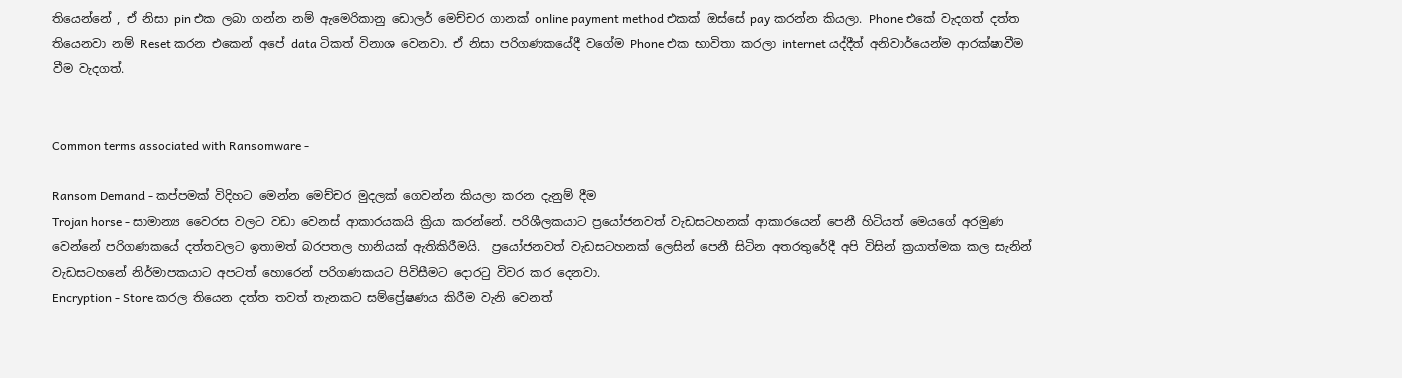තියෙන්නේ , ඒ නිසා pin එක ලබා ගන්න නම් ඇමෙරිකානු ඩොලර් මෙච්චර ගානක් online payment method එකක් ඔස්සේ pay කරන්න කියලා. Phone එකේ වැදගත් දත්ත තියෙනවා නම් Reset කරන එකෙන් අපේ data ටිකත් විනාශ වෙනවා. ඒ නිසා පරිගණකයේදී වගේම Phone එක භාවිතා කරලා internet යද්දීත් අනිවාර්යෙන්ම ආරක්ෂාවීම වීම වැදගත්.


Common terms associated with Ransomware -

Ransom Demand - කප්පමක් විදිහට මෙන්න මෙච්චර මුදලක් ගෙවන්න කියලා කරන දැනුම් දීම
Trojan horse - සාමාන්‍ය වෛරස වලට වඩා වෙනස් ආකාරයකයි ක්‍රියා කරන්නේ. පරිශීලකයාට ප්‍රයෝජනවත් වැඩසටහනක් ආකාරයෙන් පෙනී හිටියත් මෙයගේ අරමුණ වෙන්නේ පරිගණකයේ දත්තවලට ඉතාමත් බරපතල හානියක් ඇතිකිරීමයි.  ප්‍රයෝජනවත් වැඩසටහනක් ලෙසින් පෙනී සිටින අතරතුරේදී අපි විසින් ක්‍රයාත්මක කල සැනින් වැඩසටහනේ නිර්මාපකයාට අපටත් හොරෙන් පරිගණකයට පිවිසීමට දොරටු විවර කර දෙනවා.
Encryption - Store කරල තියෙන දත්ත තවත් තැනකට සම්ප්‍රේෂණය කිරීම වැනි වෙනත්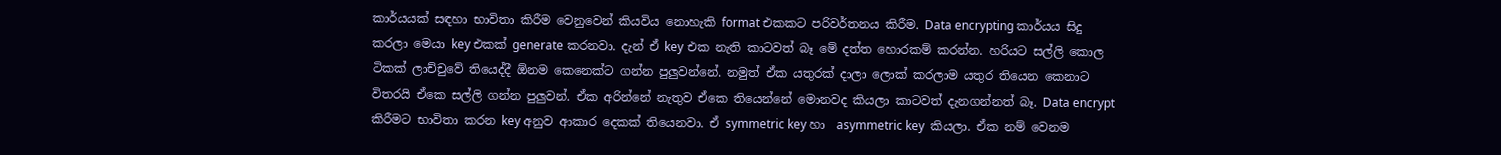කාර්යයක් සඳහා භාවිතා කිරීම වෙනුවෙන් කියවිය නොහැකි format එකකට පරිවර්තනය කිරීම. Data encrypting කාර්යය සිදු කරලා මෙයා key එකක් generate කරනවා. දැන් ඒ key එක නැති කාටවත් බෑ මේ දත්ත හොරකම් කරන්න. හරියට සල්ලි කොල ටිකක් ලාච්චුවේ තියෙද්දී ඕනම කෙනෙක්ට ගන්න පුලුවන්නේ. නමුත් ඒක යතුරක් දාලා ලොක් කරලාම යතුර තියෙන කෙනාට විතරයි ඒකෙ සල්ලි ගන්න පුලුවන්. ඒක අරින්නේ නැතුව ඒකෙ තියෙන්නේ මොනවද කියලා කාටවත් දැනගන්නත් බෑ. Data encrypt කිරීමට භාවිතා කරන key අනුව ආකාර දෙකක් තියෙනවා. ඒ symmetric key හා  asymmetric key  කියලා. ඒක නම් වෙනම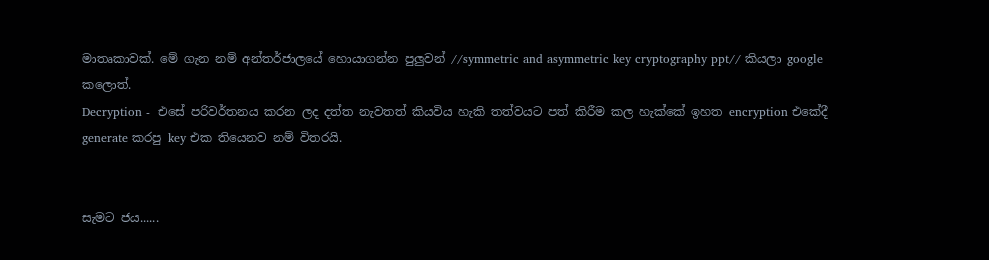මාතෘකාවක්. මේ ගැන නම් අන්තර්ජාලයේ හොයාගන්න පුලුවන් //symmetric and asymmetric key cryptography ppt// කියලා google කලොත්.
Decryption -  එසේ පරිවර්තනය කරන ලද දත්ත නැවතත් කියවිය හැකි තත්වයට පත් කිරීම කල හැක්කේ ඉහත encryption එකේදී generate කරපු key එක තියෙනව නම් විතරයි.


සැමට ජය......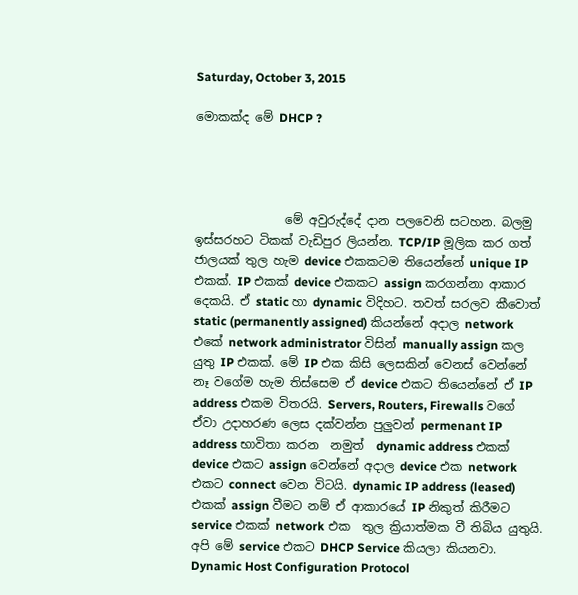Saturday, October 3, 2015

මොකක්ද මේ DHCP ?




               මේ අවුරුද්දේ දාන පලවෙනි සටහන. බලමු ඉස්සරහට ටිකක් වැඩිපුර ලියන්න. TCP/IP මූලික කර ගත් ජාලයක් තුල හැම device එකකටම තියෙන්නේ unique IP එකක්. IP එකක් device එකකට assign කරගන්නා ආකාර දෙකයි. ඒ static හා dynamic විදිහට. තවත් සරලව කීවොත් static (permanently assigned) කියන්නේ අදාල network එකේ network administrator විසින් manually assign කල යුතු IP එකක්. මේ IP එක කිසි ලෙසකින් වෙනස් වෙන්නේ නෑ වගේම හැම තිස්සෙම ඒ device එකට තියෙන්නේ ඒ IP address එකම විතරයි. Servers, Routers, Firewalls වගේ ඒවා උදාහරණ ලෙස දක්වන්න පුලුවන් permenant IP address භාවිතා කරන  නමුත්  dynamic address එකක් device එකට assign වෙන්නේ අදාල device එක network එකට connect වෙන විටයි. dynamic IP address (leased) එකක් assign වීමට නම් ඒ ආකාරයේ IP නිකුත් කිරීමට service එකක් network එක  තුල ක්‍රියාත්මක වී තිබිය යුතුයි. අපි මේ service එකට DHCP Service කියලා කියනවා. Dynamic Host Configuration Protocol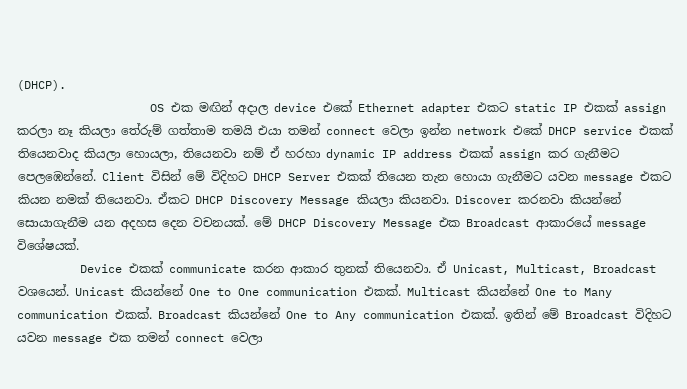(DHCP).
                   OS එක මඟින් අදාල device එකේ Ethernet adapter එකට static IP එකක් assign කරලා නෑ කියලා තේරුම් ගත්තාම තමයි එයා තමන් connect වෙලා ඉන්න network එකේ DHCP service එකක් තියෙනවාද කියලා හොයලා, තියෙනවා නම් ඒ හරහා dynamic IP address එකක් assign කර ගැනීමට පෙලඹෙන්නේ. Client විසින් මේ විදිහට DHCP Server එකක් තියෙන තැන හොයා ගැනීමට යවන message එකට කියන නමක් තියෙනවා. ඒකට DHCP Discovery Message කියලා කියනවා. Discover කරනවා කියන්නේ සොයාගැනීම යන අදහස දෙන වචනයක්. මේ DHCP Discovery Message එක Broadcast ආකාරයේ message විශේෂයක්.
         Device එකක් communicate කරන ආකාර තුනක් තියෙනවා. ඒ Unicast, Multicast, Broadcast වශයෙන්. Unicast කියන්නේ One to One communication එකක්. Multicast කියන්නේ One to Many communication එකක්. Broadcast කියන්නේ One to Any communication එකක්. ඉතින් මේ Broadcast විදිහට යවන message එක තමන් connect වෙලා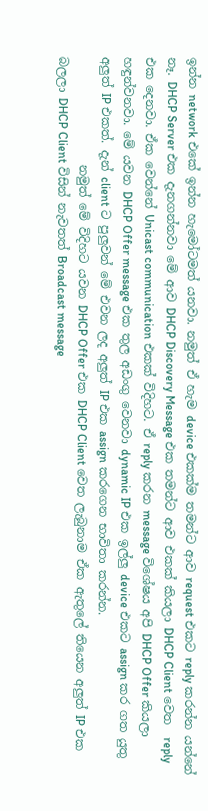ඉන්න network එකේ ඉන්න හැමෝටමත් යනවා. නමුත් ඒ හැම device එකක්ම තමන්ට ආව request එකට reply කරන්න යන්නේ නෑ. DHCP Server එක දැනගන්නවා මේ ආව DHCP Discovery Message එක තමන්ට ආව එකක් කියලා DHCP Client වෙත  reply එක දෙනවා. ඒක වෙන්නේ Unicast communication එකක් විදිහට. ඒ reply කරන message විශේෂය අපි DHCP Offer කියලා හඳුන්වනවා. මේ යවන DHCP Offer message එක තුල අඩංගු වෙනවා dynamic IP එක ඉල්ලු device එකට assign කර ගත යුතු අලුත් IP එකත්. දැන් client ට පුලුවන් මේ එවන ලද අලුත් IP එක assign කරගෙන භාවිතා කරන්න.
                  නමුත් මේ විදිහට යවන DHCP Offer එක DHCP Client වෙත ලැබුනාම ඒක ඇතුලේ තියෙන අලුත් IP එක බලලා DHCP Client විසින් නැවතත් Broadcast message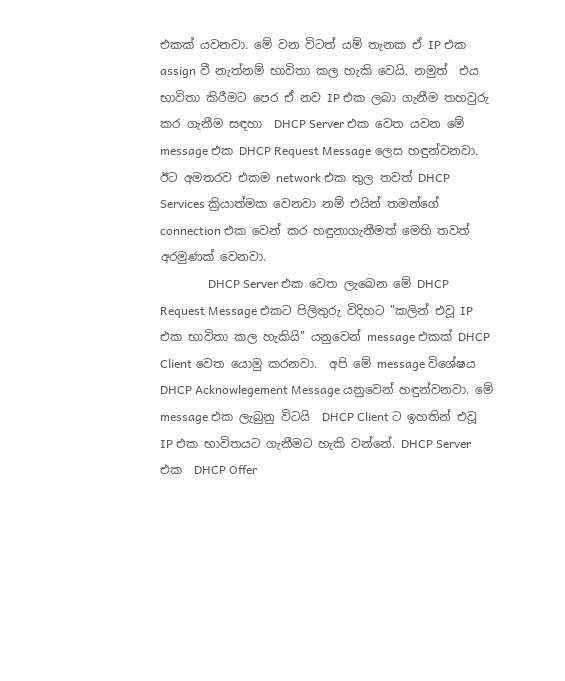එකක් යවනවා. මේ වන විටත් යම් තැනක ඒ IP එක assign වී නැත්නම් භාවිතා කල හැකි වෙයි. නමුත්  එය භාවිතා කිරීමට පෙර ඒ නව IP එක ලබා ගැනීම තහවුරු කර ගැනීම සඳහා  DHCP Server එක වෙත යවන මේ message එක DHCP Request Message ලෙස හඳුන්වනවා. ඊට අමතරව එකම network එක තුල තවත් DHCP Services ක්‍රියාත්මක වෙනවා නම් එයින් තමන්ගේ connection එක වෙන් කර හඳුනාගැනීමත් මෙහි තවත් අරමුණක් වෙනවා.
                DHCP Server එක වෙත ලැබෙන මේ DHCP Request Message එකට පිලිතුරු විදිහට "කලින් එවූ IP එක භාවිතා කල හැකියි" යනුවෙන් message එකක් DHCP Client වෙත යොමු කරනවා.  අපි මේ message විශේෂය DHCP Acknowlegement Message යනුවෙන් හඳුන්වනවා. මේ message එක ලැබුනු විටයි  DHCP Client ට ඉහතින් එවූ IP එක භාවිතයට ගැනීමට හැකි වන්නේ. DHCP Server එක  DHCP Offer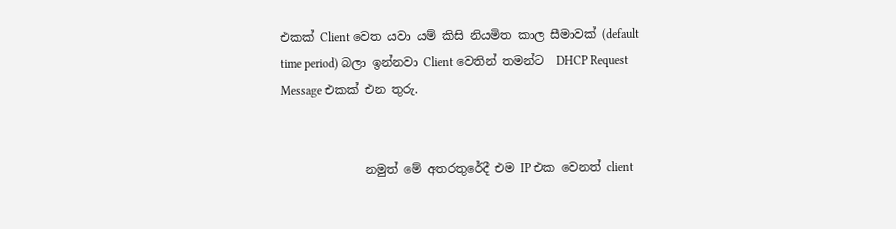එකක් Client වෙත යවා යම් කිසි නියමිත කාල සීමාවක් (default time period) බලා ඉන්නවා Client වෙතින් තමන්ට  DHCP Request Message එකක් එන තුරු.


              නමුත් මේ අතරතුරේදී එම IP එක වෙනත් client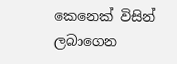කෙනෙක් විසින් ලබාගෙන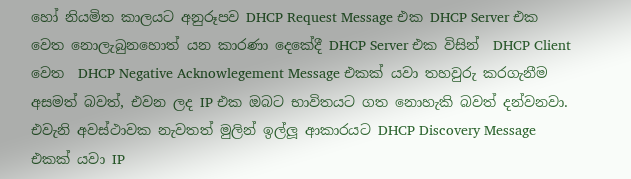හෝ නියමිත කාලයට අනුරූපව DHCP Request Message එක DHCP Server එක වෙත නොලැබුනහොත් යන කාරණා දෙකේදී DHCP Server එක විසින්  DHCP Client වෙත  DHCP Negative Acknowlegement Message එකක් යවා තහවුරු කරගැනීම අසමත් බවත්, එවන ලද IP එක ඔබට භාවිතයට ගත නොහැකි බවත් දන්වනවා. එවැනි අවස්ථාවක නැවතත් මුලින් ඉල්ලූ ආකාරයට DHCP Discovery Message එකක් යවා IP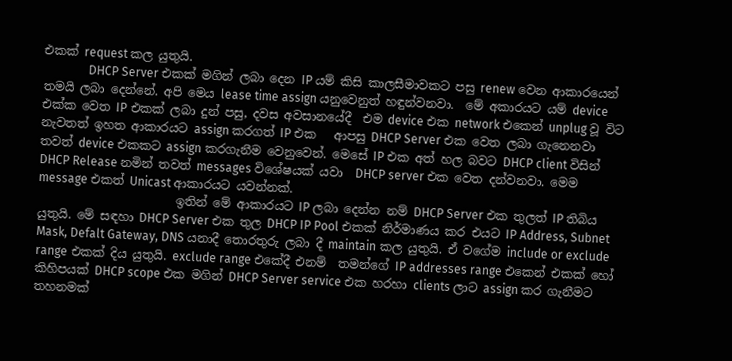එකක් request කල යුතුයි.
               DHCP Server එකක් මගින් ලබා දෙන IP යම් කිසි කාලසීමාවකට පසු renew වෙන ආකාරයෙන් තමයි ලබා දෙන්නේ. අපි මෙය lease time assign යනුවෙනුත් හඳුන්වනවා.  මේ අකාරයට යම් device එක්ක වෙත IP එකක් ලබා දුන් පසු, දවස අවසානයේදී  එම device එක network එකෙන් unplug වූ විට නැවතත් ඉහත ආකාරයට assign කරගත් IP එක   ආපසු DHCP Server එක වෙත ලබා ගැනෙනවා තවත් device එකකට assign කරගැනීම වෙනුවෙන්. මෙසේ IP එක අත් හල බවට DHCP client විසින්  DHCP Release නමින් තවත් messages විශේෂයක් යවා  DHCP server එක වෙත දන්වනවා. මෙම message එකත් Unicast ආකාරයට යවන්නක්.
                       ඉතින් මේ ආකාරයට IP ලබා දෙන්න නම් DHCP Server එක තුලත් IP තිබිය යුතුයි. මේ සඳහා DHCP Server එක තුල DHCP IP Pool එකක් නිර්මාණය කර එයට IP Address, Subnet Mask, Defalt Gateway, DNS යනාදී තොරතුරු ලබා දී maintain කල යුතුයි. ඒ වගේම include or exclude range එකක් දිය යුතුයි. exclude range එකේදී එනම්  තමන්ගේ IP addresses range එකෙන් එකක් හෝ කිහිපයක් DHCP scope එක මගින් DHCP Server service එක හරහා clients ලාට assign කර ගැනීමට තහනමක්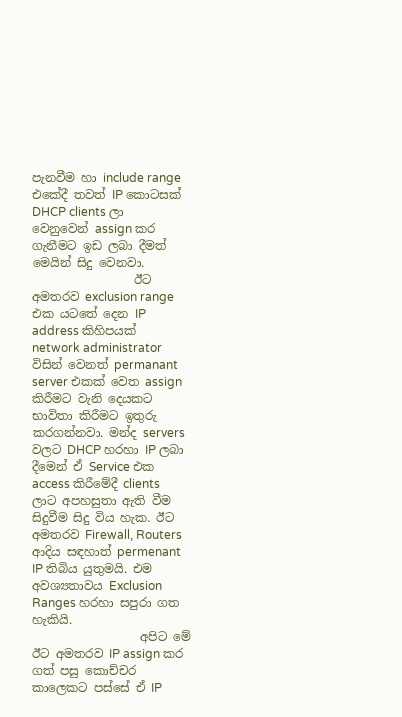පැනවීම හා include range එකේදී තවත් IP කොටසක් DHCP clients ලා වෙනුවෙන් assign කර ගැනීමට ඉඩ ලබා දීමත් මෙයින් සිදු වෙනවා.
                 ඊට අමතරව exclusion range එක යටතේ දෙන IP address කිහිපයක් network administrator විසින් වෙනත් permanant server එකක් වෙත assign කිරීමට වැනි දෙයකට භාවිතා කිරීමට ඉතුරු කරගන්නවා. මන්ද servers වලට DHCP හරහා IP ලබා දීමෙන් ඒ Service එක access කිරීමේදී clients ලාට අපහසුතා ඇති වීම සිදුවීම සිදු විය හැක. ඊට අමතරව Firewall, Routers ආදිය සඳහාත් permenant IP තිබිය යුතුමයි. එම අවශ්‍යතාවය Exclusion Ranges හරහා සපුරා ගත හැකියි.
                  අපිට මේ ඊට අමතරව IP assign කර ගත් පසු කොච්චර කාලෙකට පස්සේ ඒ IP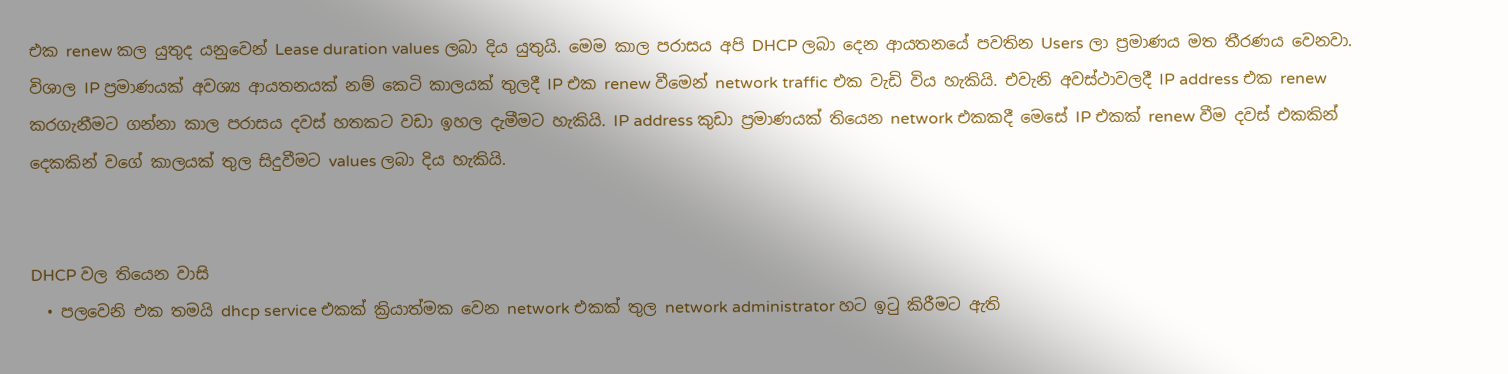එක renew කල යුතුද යනුවෙන් Lease duration values ලබා දිය යුතුයි. මෙම කාල පරාසය අපි DHCP ලබා දෙන ආයතනයේ පවතින Users ලා ප්‍රමාණය මත තීරණය වෙනවා. විශාල IP ප්‍රමාණයක් අවශ්‍ය ආයතනයක් නම් කෙටි කාලයක් තුලදී IP එක renew වීමෙන් network traffic එක වැඩි විය හැකියි. එවැනි අවස්ථාවලදී IP address එක renew කරගැනීමට ගන්නා කාල පරාසය දවස් හතකට වඩා ඉහල දැමීමට හැකියි. IP address කුඩා ප්‍රමාණයක් තියෙන network එකකදී මෙසේ IP එකක් renew වීම දවස් එකකින් දෙකකින් වගේ කාලයක් තුල සිදුවීමට values ලබා දිය හැකියි.


DHCP වල තියෙන වාසි
  • පලවෙනි එක තමයි dhcp service එකක් ක්‍රියාත්මක වෙන network එකක් තුල network administrator හට ඉටු කිරීමට ඇති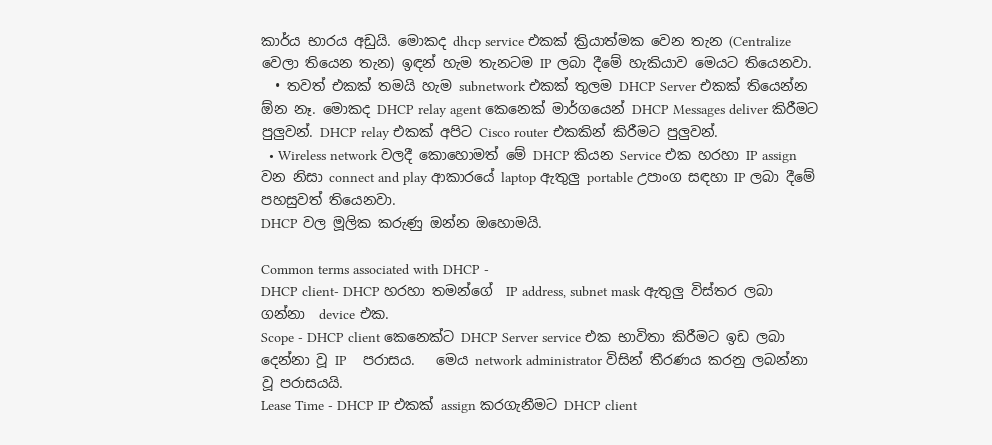කාර්ය භාරය අඩුයි. මොකද dhcp service එකක් ක්‍රියාත්මක වෙන තැන (Centralize වෙලා තියෙන තැන) ඉඳන් හැම තැනටම IP ලබා දීමේ හැකියාව මෙයට තියෙනවා.
  • තවත් එකක් තමයි හැම subnetwork එකක් තුලම DHCP Server එකක් තියෙන්න ඕන නෑ. මොකද DHCP relay agent කෙනෙක් මාර්ගයෙන් DHCP Messages deliver කිරීමට පුලුවන්. DHCP relay එකක් අපිට Cisco router එකකින් කිරීමට පුලුවන්.
  • Wireless network වලදී කොහොමත් මේ DHCP කියන Service එක හරහා IP assign වන නිසා connect and play ආකාරයේ laptop ඇතුලු portable උපාංග සඳහා IP ලබා දීමේ පහසුවත් තියෙනවා.
DHCP වල මූලික කරුණු ඔන්න ඔහොමයි.

Common terms associated with DHCP -
DHCP client- DHCP හරහා තමන්ගේ  IP address, subnet mask ඇතුලු විස්තර ලබා ගන්නා  device එක.
Scope - DHCP client කෙනෙක්ට DHCP Server service එක භාවිතා කිරීමට ඉඩ ලබා දෙන්නා වූ IP    පරාසය.   මෙය network administrator විසින් තීරණය කරනු ලබන්නා වූ පරාසයයි.
Lease Time - DHCP IP එකක් assign කරගැනීමට DHCP client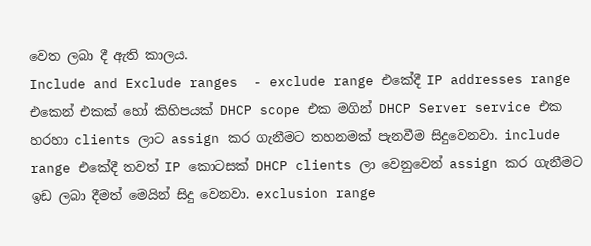වෙත ලබා දී ඇති කාලය.
Include and Exclude ranges  - exclude range එකේදී IP addresses range එකෙන් එකක් හෝ කිහිපයක් DHCP scope එක මගින් DHCP Server service එක හරහා clients ලාට assign කර ගැනීමට තහනමක් පැනවීම සිදුවෙනවා. include range එකේදී තවත් IP කොටසක් DHCP clients ලා වෙනුවෙන් assign කර ගැනීමට ඉඩ ලබා දීමත් මෙයින් සිදු වෙනවා. exclusion range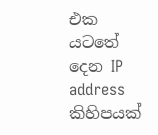එක යටතේ දෙන IP address කිහිපයක්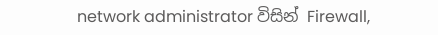network administrator විසින් Firewall,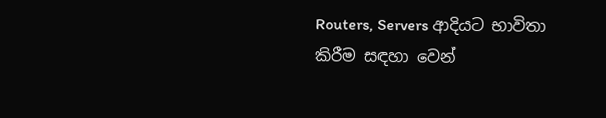Routers, Servers ආදියට භාවිතා කිරීම සඳහා වෙන්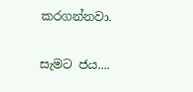කරගන්නවා.

සැමට ජය....